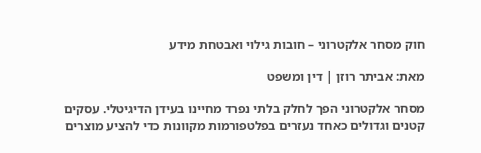חוק מסחר אלקטרוני – חובות גילוי ואבטחת מידע

מאת: אביתר רוזן | דין ומשפט

מסחר אלקטרוני הפך לחלק בלתי נפרד מחיינו בעידן הדיגיטלי. עסקים קטנים וגדולים כאחד נעזרים בפלטפורמות מקוונות כדי להציע מוצרים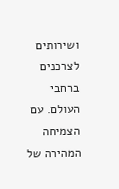ושירותים לצרכנים ברחבי העולם. עם הצמיחה המהירה של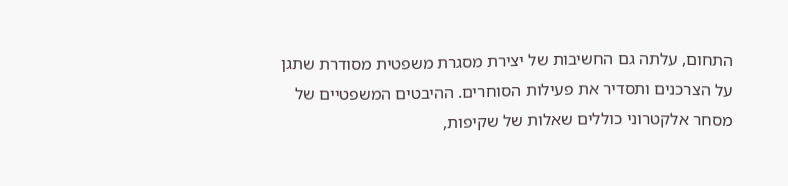התחום, עלתה גם החשיבות של יצירת מסגרת משפטית מסודרת שתגן על הצרכנים ותסדיר את פעילות הסוחרים. ההיבטים המשפטיים של מסחר אלקטרוני כוללים שאלות של שקיפות,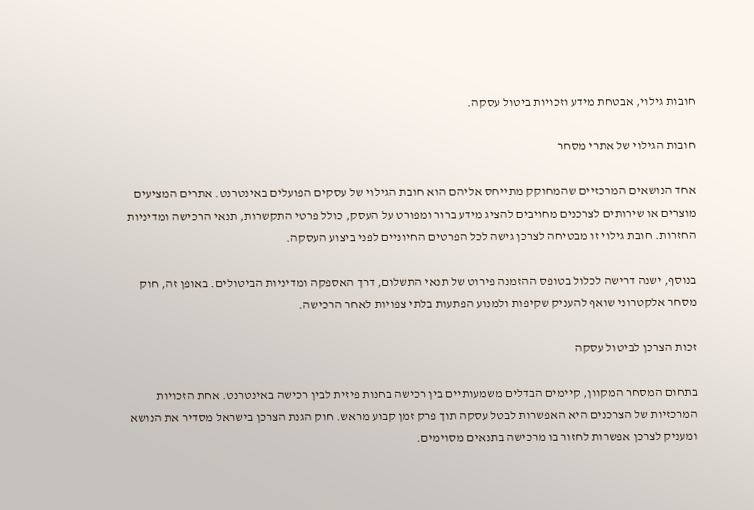חובות גילוי, אבטחת מידע וזכויות ביטול עסקה.

חובות הגילוי של אתרי מסחר

אחד הנושאים המרכזיים שהמחוקק מתייחס אליהם הוא חובת הגילוי של עסקים הפועלים באינטרנט. אתרים המציעים מוצרים או שירותים לצרכנים מחויבים להציג מידע ברור ומפורט על העסק, כולל פרטי התקשרות, תנאי הרכישה ומדיניות החזרות. חובת גילוי זו מבטיחה לצרכן גישה לכל הפרטים החיוניים לפני ביצוע העסקה.

בנוסף, ישנה דרישה לכלול בטופס ההזמנה פירוט של תנאי התשלום, דרך האספקה ומדיניות הביטולים. באופן זה, חוק מסחר אלקטרוני שואף להעניק שקיפות ולמנוע הפתעות בלתי צפויות לאחר הרכישה.

זכות הצרכן לביטול עסקה

בתחום המסחר המקוון, קיימים הבדלים משמעותיים בין רכישה בחנות פיזית לבין רכישה באינטרנט. אחת הזכויות המרכזיות של הצרכנים היא האפשרות לבטל עסקה תוך פרק זמן קבוע מראש. חוק הגנת הצרכן בישראל מסדיר את הנושא ומעניק לצרכן אפשרות לחזור בו מרכישה בתנאים מסוימים.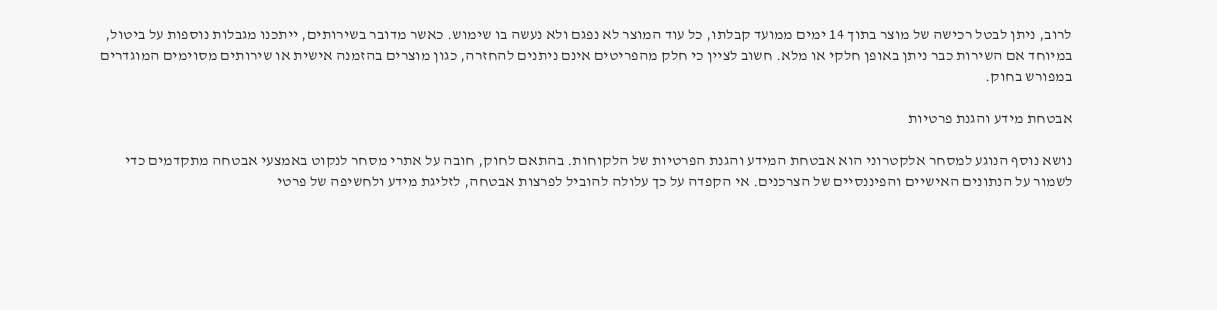לרוב, ניתן לבטל רכישה של מוצר בתוך 14 ימים ממועד קבלתו, כל עוד המוצר לא נפגם ולא נעשה בו שימוש. כאשר מדובר בשירותים, ייתכנו מגבלות נוספות על ביטול, במיוחד אם השירות כבר ניתן באופן חלקי או מלא. חשוב לציין כי חלק מהפריטים אינם ניתנים להחזרה, כגון מוצרים בהזמנה אישית או שירותים מסוימים המוגדרים במפורש בחוק.

אבטחת מידע והגנת פרטיות

נושא נוסף הנוגע למסחר אלקטרוני הוא אבטחת המידע והגנת הפרטיות של הלקוחות. בהתאם לחוק, חובה על אתרי מסחר לנקוט באמצעי אבטחה מתקדמים כדי לשמור על הנתונים האישיים והפיננסיים של הצרכנים. אי הקפדה על כך עלולה להוביל לפרצות אבטחה, לזליגת מידע ולחשיפה של פרטי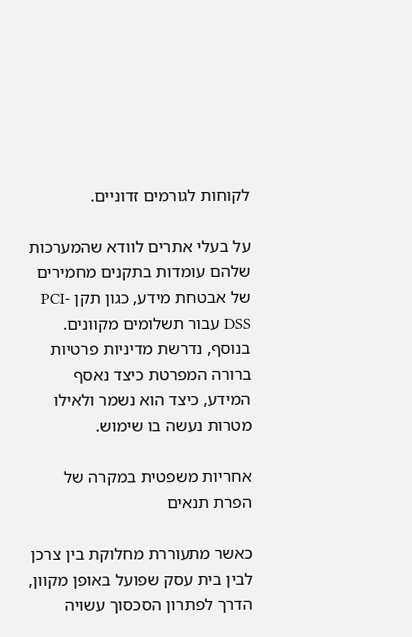לקוחות לגורמים זדוניים.

על בעלי אתרים לוודא שהמערכות שלהם עומדות בתקנים מחמירים של אבטחת מידע, כגון תקן PCI-DSS עבור תשלומים מקוונים. בנוסף, נדרשת מדיניות פרטיות ברורה המפרטת כיצד נאסף המידע, כיצד הוא נשמר ולאילו מטרות נעשה בו שימוש.

אחריות משפטית במקרה של הפרת תנאים

כאשר מתעוררת מחלוקת בין צרכן לבין בית עסק שפועל באופן מקוון, הדרך לפתרון הסכסוך עשויה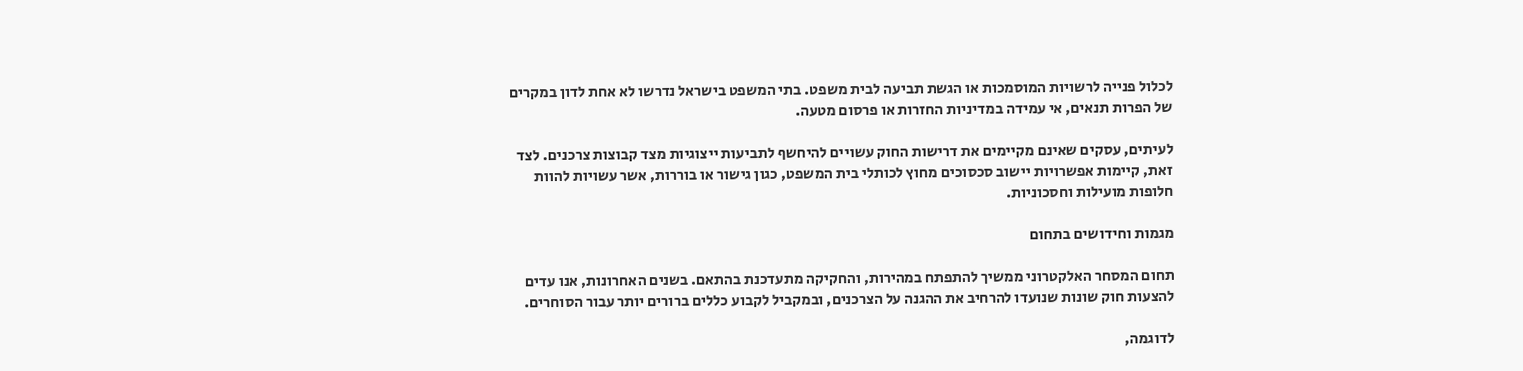לכלול פנייה לרשויות המוסמכות או הגשת תביעה לבית משפט. בתי המשפט בישראל נדרשו לא אחת לדון במקרים של הפרות תנאים, אי עמידה במדיניות החזרות או פרסום מטעה.

לעיתים, עסקים שאינם מקיימים את דרישות החוק עשויים להיחשף לתביעות ייצוגיות מצד קבוצות צרכנים. לצד זאת, קיימות אפשרויות יישוב סכסוכים מחוץ לכותלי בית המשפט, כגון גישור או בוררות, אשר עשויות להוות חלופות מועילות וחסכוניות.

מגמות וחידושים בתחום

תחום המסחר האלקטרוני ממשיך להתפתח במהירות, והחקיקה מתעדכנת בהתאם. בשנים האחרונות, אנו עדים להצעות חוק שונות שנועדו להרחיב את ההגנה על הצרכנים, ובמקביל לקבוע כללים ברורים יותר עבור הסוחרים.

לדוגמה,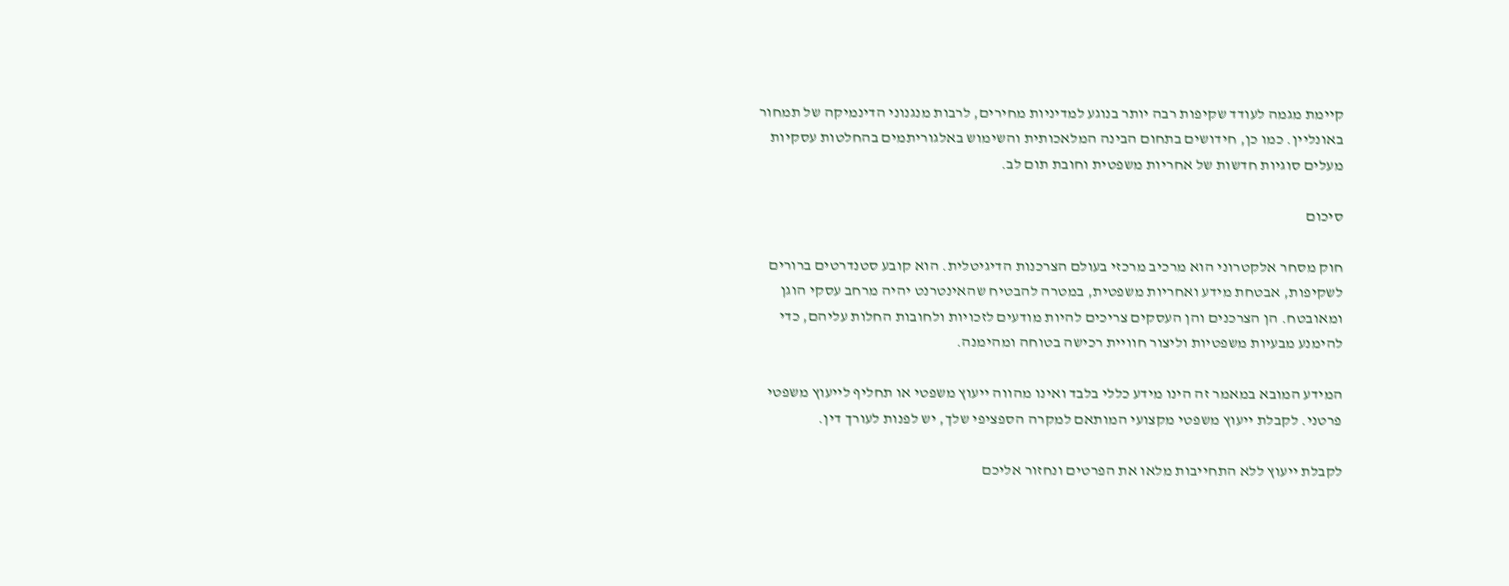קיימת מגמה לעודד שקיפות רבה יותר בנוגע למדיניות מחירים, לרבות מנגנוני הדינמיקה של תמחור באונליין. כמו כן, חידושים בתחום הבינה המלאכותית והשימוש באלגוריתמים בהחלטות עסקיות מעלים סוגיות חדשות של אחריות משפטית וחובת תום לב.

סיכום

חוק מסחר אלקטרוני הוא מרכיב מרכזי בעולם הצרכנות הדיגיטלית. הוא קובע סטנדרטים ברורים לשקיפות, אבטחת מידע ואחריות משפטית, במטרה להבטיח שהאינטרנט יהיה מרחב עסקי הוגן ומאובטח. הן הצרכנים והן העסקים צריכים להיות מודעים לזכויות ולחובות החלות עליהם, כדי להימנע מבעיות משפטיות וליצור חוויית רכישה בטוחה ומהימנה.

המידע המובא במאמר זה הינו מידע כללי בלבד ואינו מהווה ייעוץ משפטי או תחליף לייעוץ משפטי פרטני. לקבלת ייעוץ משפטי מקצועי המותאם למקרה הספציפי שלך, יש לפנות לעורך דין.

לקבלת ייעוץ ללא התחייבות מלאו את הפרטים ונחזור אליכם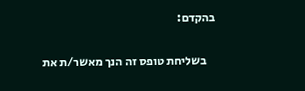בהקדם:

    בשליחת טופס זה הנך מאשר/ת את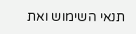תנאי השימוש ואת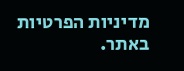מדיניות הפרטיות באתר.